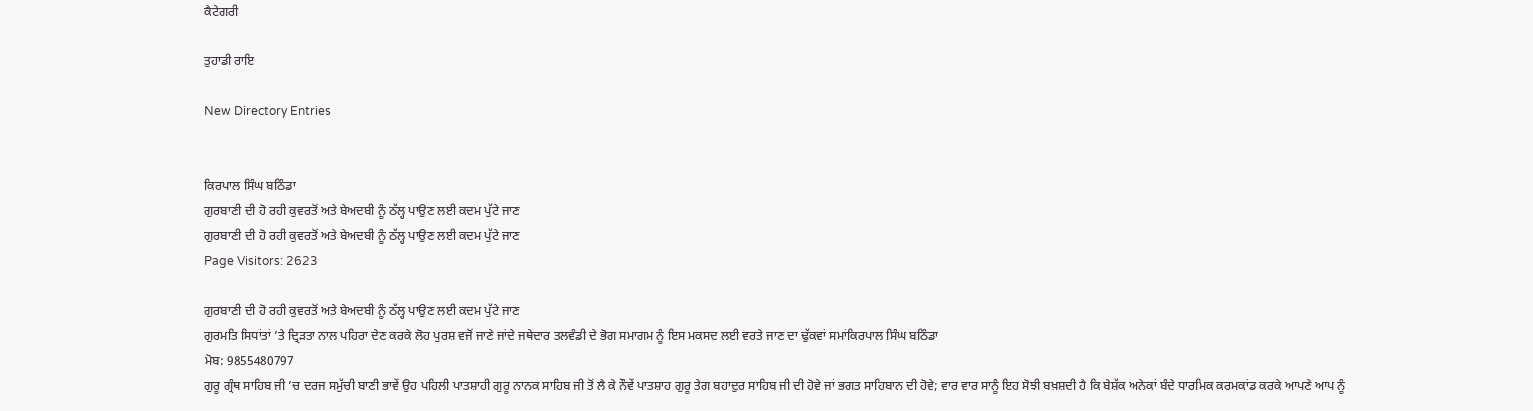ਕੈਟੇਗਰੀ

ਤੁਹਾਡੀ ਰਾਇ

New Directory Entries


ਕਿਰਪਾਲ ਸਿੰਘ ਬਠਿੰਡਾ
ਗੁਰਬਾਣੀ ਦੀ ਹੋ ਰਹੀ ਕੁਵਰਤੋਂ ਅਤੇ ਬੇਅਦਬੀ ਨੂੰ ਠੱਲ੍ਹ ਪਾਉਣ ਲਈ ਕਦਮ ਪੁੱਟੇ ਜਾਣ
ਗੁਰਬਾਣੀ ਦੀ ਹੋ ਰਹੀ ਕੁਵਰਤੋਂ ਅਤੇ ਬੇਅਦਬੀ ਨੂੰ ਠੱਲ੍ਹ ਪਾਉਣ ਲਈ ਕਦਮ ਪੁੱਟੇ ਜਾਣ
Page Visitors: 2623

ਗੁਰਬਾਣੀ ਦੀ ਹੋ ਰਹੀ ਕੁਵਰਤੋਂ ਅਤੇ ਬੇਅਦਬੀ ਨੂੰ ਠੱਲ੍ਹ ਪਾਉਣ ਲਈ ਕਦਮ ਪੁੱਟੇ ਜਾਣ
ਗੁਰਮਤਿ ਸਿਧਾਂਤਾਂ ’ਤੇ ਦ੍ਰਿੜਤਾ ਨਾਲ ਪਹਿਰਾ ਦੇਣ ਕਰਕੇ ਲੋਹ ਪੁਰਸ਼ ਵਜੋਂ ਜਾਣੇ ਜਾਂਦੇ ਜਥੇਦਾਰ ਤਲਵੰਡੀ ਦੇ ਭੋਗ ਸਮਾਗਮ ਨੂੰ ਇਸ ਮਕਸਦ ਲਈ ਵਰਤੇ ਜਾਣ ਦਾ ਢੁੱਕਵਾਂ ਸਮਾਂਕਿਰਪਾਲ ਸਿੰਘ ਬਠਿੰਡਾ
ਮੋਬ: 9855480797
ਗੁਰੂ ਗ੍ਰੰਥ ਸਾਹਿਬ ਜੀ ’ਚ ਦਰਜ ਸਮੁੱਚੀ ਬਾਣੀ ਭਾਵੇਂ ਉਹ ਪਹਿਲੀ ਪਾਤਸ਼ਾਹੀ ਗੁਰੂ ਨਾਨਕ ਸਾਹਿਬ ਜੀ ਤੋਂ ਲੈ ਕੇ ਨੌਵੇਂ ਪਾਤਸ਼ਾਹ ਗੁਰੂ ਤੇਗ ਬਹਾਦੁਰ ਸਾਹਿਬ ਜੀ ਦੀ ਹੋਵੇ ਜਾਂ ਭਗਤ ਸਾਹਿਬਾਨ ਦੀ ਹੋਵੇ; ਵਾਰ ਵਾਰ ਸਾਨੂੰ ਇਹ ਸੋਝੀ ਬਖ਼ਸ਼ਦੀ ਹੈ ਕਿ ਬੇਸ਼ੱਕ ਅਨੇਕਾਂ ਬੰਦੇ ਧਾਰਮਿਕ ਕਰਮਕਾਂਡ ਕਰਕੇ ਆਪਣੇ ਆਪ ਨੂੰ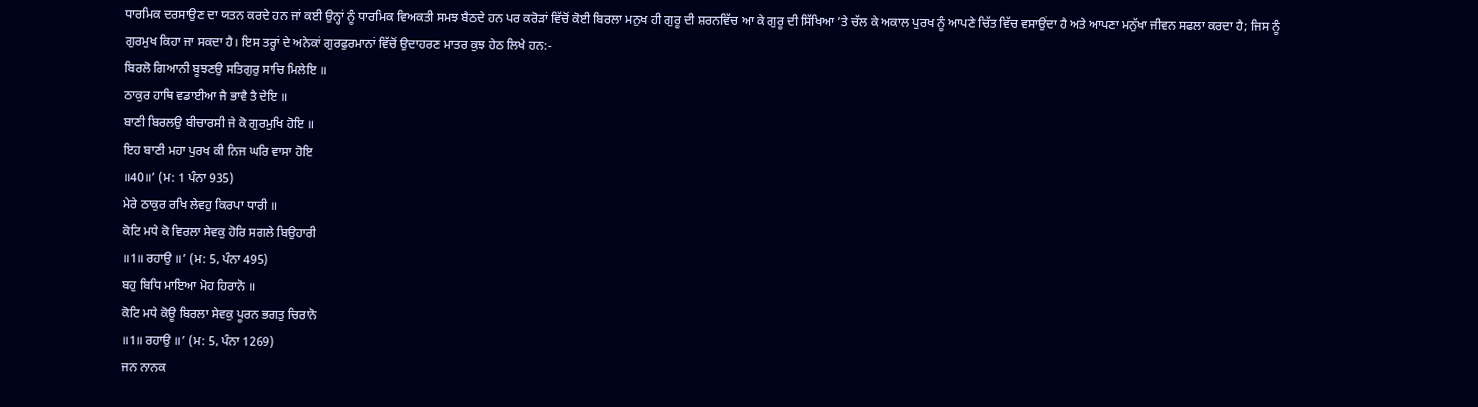ਧਾਰਮਿਕ ਦਰਸਾਉਣ ਦਾ ਯਤਨ ਕਰਦੇ ਹਨ ਜਾਂ ਕਈ ਉਨ੍ਹਾਂ ਨੂੰ ਧਾਰਮਿਕ ਵਿਅਕਤੀ ਸਮਝ ਬੈਠਦੇ ਹਨ ਪਰ ਕਰੋੜਾਂ ਵਿੱਚੋਂ ਕੋਈ ਬਿਰਲਾ ਮਨੁਖ ਹੀ ਗੁਰੂ ਦੀ ਸ਼ਰਨਵਿੱਚ ਆ ਕੇ ਗੁਰੂ ਦੀ ਸਿੱਖਿਆ ’ਤੇ ਚੱਲ ਕੇ ਅਕਾਲ ਪੁਰਖ ਨੂੰ ਆਪਣੇ ਚਿੱਤ ਵਿੱਚ ਵਸਾਉਂਦਾ ਹੈ ਅਤੇ ਆਪਣਾ ਮਨੁੱਖਾ ਜੀਵਨ ਸਫਲਾ ਕਰਦਾ ਹੈ; ਜਿਸ ਨੂੰ ਗੁਰਮੁਖ ਕਿਹਾ ਜਾ ਸਕਦਾ ਹੈ। ਇਸ ਤਰ੍ਹਾਂ ਦੇ ਅਨੇਕਾਂ ਗੁਰਫੁਰਮਾਨਾਂ ਵਿੱਚੋਂ ਉਦਾਹਰਣ ਮਾਤਰ ਕੁਝ ਹੇਠ ਲਿਖੇ ਹਨ:-
ਬਿਰਲੋ ਗਿਆਨੀ ਬੂਝਣਉ ਸਤਿਗੁਰੁ ਸਾਚਿ ਮਿਲੇਇ ॥
ਠਾਕੁਰ ਹਾਥਿ ਵਡਾਈਆ ਜੈ ਭਾਵੈ ਤੈ ਦੇਇ ॥
ਬਾਣੀ ਬਿਰਲਉ ਬੀਚਾਰਸੀ ਜੇ ਕੋ ਗੁਰਮੁਖਿ ਹੋਇ ॥
ਇਹ ਬਾਣੀ ਮਹਾ ਪੁਰਖ ਕੀ ਨਿਜ ਘਰਿ ਵਾਸਾ ਹੋਇ
॥40॥’ (ਮ: 1 ਪੰਨਾ 935)
ਮੇਰੇ ਠਾਕੁਰ ਰਖਿ ਲੇਵਹੁ ਕਿਰਪਾ ਧਾਰੀ ॥
ਕੋਟਿ ਮਧੇ ਕੋ ਵਿਰਲਾ ਸੇਵਕੁ ਹੋਰਿ ਸਗਲੇ ਬਿਉਹਾਰੀ
॥1॥ ਰਹਾਉ ॥’ (ਮ: 5, ਪੰਨਾ 495)
ਬਹੁ ਬਿਧਿ ਮਾਇਆ ਮੋਹ ਹਿਰਾਨੋ ॥
ਕੋਟਿ ਮਧੇ ਕੋਊ ਬਿਰਲਾ ਸੇਵਕੁ ਪੂਰਨ ਭਗਤੁ ਚਿਰਾਨੋ
॥1॥ ਰਹਾਉ ॥’ (ਮ: 5, ਪੰਨਾ 1269)
ਜਨ ਨਾਨਕ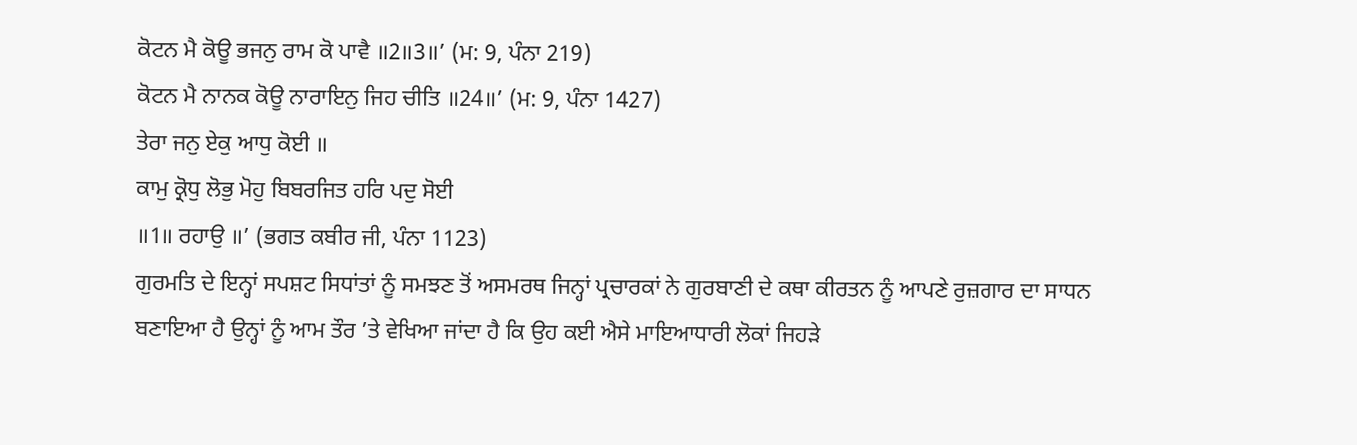ਕੋਟਨ ਮੈ ਕੋਊ ਭਜਨੁ ਰਾਮ ਕੋ ਪਾਵੈ ॥2॥3॥’ (ਮ: 9, ਪੰਨਾ 219)
ਕੋਟਨ ਮੈ ਨਾਨਕ ਕੋਊ ਨਾਰਾਇਨੁ ਜਿਹ ਚੀਤਿ ॥24॥’ (ਮ: 9, ਪੰਨਾ 1427)
ਤੇਰਾ ਜਨੁ ਏਕੁ ਆਧੁ ਕੋਈ ॥
ਕਾਮੁ ਕ੍ਰੋਧੁ ਲੋਭੁ ਮੋਹੁ ਬਿਬਰਜਿਤ ਹਰਿ ਪਦੁ ਸੋਈ
॥1॥ ਰਹਾਉ ॥’ (ਭਗਤ ਕਬੀਰ ਜੀ, ਪੰਨਾ 1123)
ਗੁਰਮਤਿ ਦੇ ਇਨ੍ਹਾਂ ਸਪਸ਼ਟ ਸਿਧਾਂਤਾਂ ਨੂੰ ਸਮਝਣ ਤੋਂ ਅਸਮਰਥ ਜਿਨ੍ਹਾਂ ਪ੍ਰਚਾਰਕਾਂ ਨੇ ਗੁਰਬਾਣੀ ਦੇ ਕਥਾ ਕੀਰਤਨ ਨੂੰ ਆਪਣੇ ਰੁਜ਼ਗਾਰ ਦਾ ਸਾਧਨ ਬਣਾਇਆ ਹੈ ਉਨ੍ਹਾਂ ਨੂੰ ਆਮ ਤੌਰ ’ਤੇ ਵੇਖਿਆ ਜਾਂਦਾ ਹੈ ਕਿ ਉਹ ਕਈ ਐਸੇ ਮਾਇਆਧਾਰੀ ਲੋਕਾਂ ਜਿਹੜੇ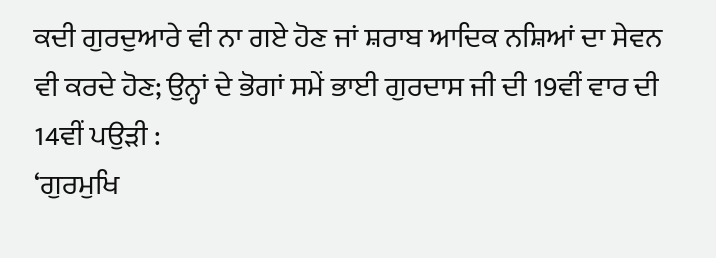ਕਦੀ ਗੁਰਦੁਆਰੇ ਵੀ ਨਾ ਗਏ ਹੋਣ ਜਾਂ ਸ਼ਰਾਬ ਆਦਿਕ ਨਸ਼ਿਆਂ ਦਾ ਸੇਵਨ ਵੀ ਕਰਦੇ ਹੋਣ; ਉਨ੍ਹਾਂ ਦੇ ਭੋਗਾਂ ਸਮੇਂ ਭਾਈ ਗੁਰਦਾਸ ਜੀ ਦੀ 19ਵੀਂ ਵਾਰ ਦੀ 14ਵੀਂ ਪਉੜੀ :
‘ਗੁਰਮੁਖਿ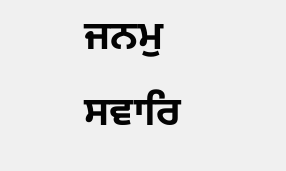ਜਨਮੁ ਸਵਾਰਿ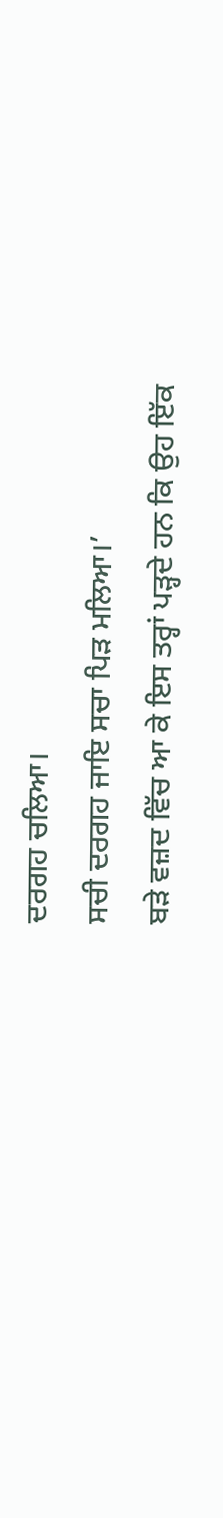ਦਰਗਹ ਚਲਿਆ।
ਸਚੀ ਦਰਗਹ ਜਾਇ ਸਚਾ ਪਿੜ ਮਲਿਆ।’
ਬੜੇ ਵਜ਼ਦ ਵਿੱਚ ਆ ਕੇ ਇਸ ਤਰ੍ਹਾਂ ਪੜ੍ਹਦੇ ਹਨ ਕਿ ਉਹ ਇੱਕ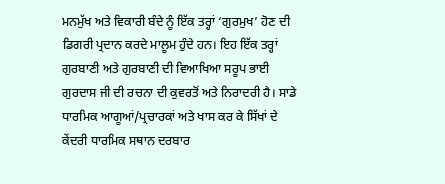ਮਨਮੁੱਖ ਅਤੇ ਵਿਕਾਰੀ ਬੰਦੇ ਨੂੰ ਇੱਕ ਤਰ੍ਹਾਂ ‘ਗੁਰਮੁਖ’ ਹੋਣ ਦੀ ਡਿਗਰੀ ਪ੍ਰਦਾਨ ਕਰਦੇ ਮਾਲੂਮ ਹੁੰਦੇ ਹਨ। ਇਹ ਇੱਕ ਤਰ੍ਹਾਂ ਗੁਰਬਾਣੀ ਅਤੇ ਗੁਰਬਾਣੀ ਦੀ ਵਿਆਖਿਆ ਸਰੂਪ ਭਾਈ ਗੁਰਦਾਸ ਜੀ ਦੀ ਰਚਨਾ ਦੀ ਕੁਵਰਤੋਂ ਅਤੇ ਨਿਰਾਦਰੀ ਹੈ। ਸਾਡੇ ਧਾਰਮਿਕ ਆਗੂਆਂ/ਪ੍ਰਚਾਰਕਾਂ ਅਤੇ ਖਾਸ ਕਰ ਕੇ ਸਿੱਖਾਂ ਦੇ ਕੇਂਦਰੀ ਧਾਰਮਿਕ ਸਥਾਨ ਦਰਬਾਰ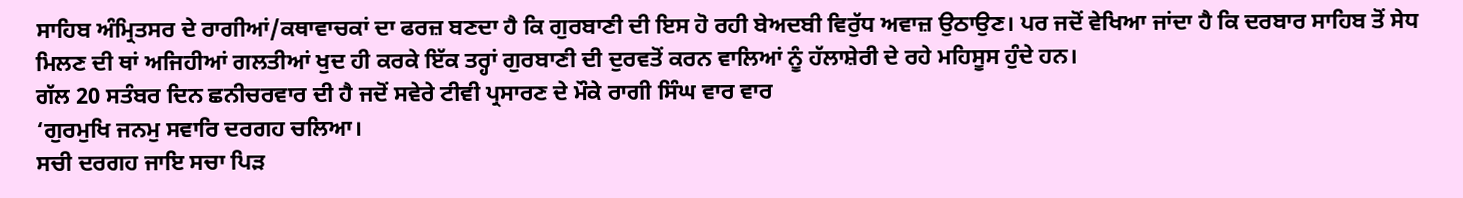ਸਾਹਿਬ ਅੰਮ੍ਰਿਤਸਰ ਦੇ ਰਾਗੀਆਂ/ਕਥਾਵਾਚਕਾਂ ਦਾ ਫਰਜ਼ ਬਣਦਾ ਹੈ ਕਿ ਗੁਰਬਾਣੀ ਦੀ ਇਸ ਹੋ ਰਹੀ ਬੇਅਦਬੀ ਵਿਰੁੱਧ ਅਵਾਜ਼ ਉਠਾਉਣ। ਪਰ ਜਦੋਂ ਵੇਖਿਆ ਜਾਂਦਾ ਹੈ ਕਿ ਦਰਬਾਰ ਸਾਹਿਬ ਤੋਂ ਸੇਧ ਮਿਲਣ ਦੀ ਥਾਂ ਅਜਿਹੀਆਂ ਗਲਤੀਆਂ ਖੁਦ ਹੀ ਕਰਕੇ ਇੱਕ ਤਰ੍ਹਾਂ ਗੁਰਬਾਣੀ ਦੀ ਦੁਰਵਤੋਂ ਕਰਨ ਵਾਲਿਆਂ ਨੂੰ ਹੱਲਾਸ਼ੇਰੀ ਦੇ ਰਹੇ ਮਹਿਸੂਸ ਹੁੰਦੇ ਹਨ।
ਗੱਲ 20 ਸਤੰਬਰ ਦਿਨ ਛਨੀਚਰਵਾਰ ਦੀ ਹੈ ਜਦੋਂ ਸਵੇਰੇ ਟੀਵੀ ਪ੍ਰਸਾਰਣ ਦੇ ਮੌਕੇ ਰਾਗੀ ਸਿੰਘ ਵਾਰ ਵਾਰ
‘ਗੁਰਮੁਖਿ ਜਨਮੁ ਸਵਾਰਿ ਦਰਗਹ ਚਲਿਆ।
ਸਚੀ ਦਰਗਹ ਜਾਇ ਸਚਾ ਪਿੜ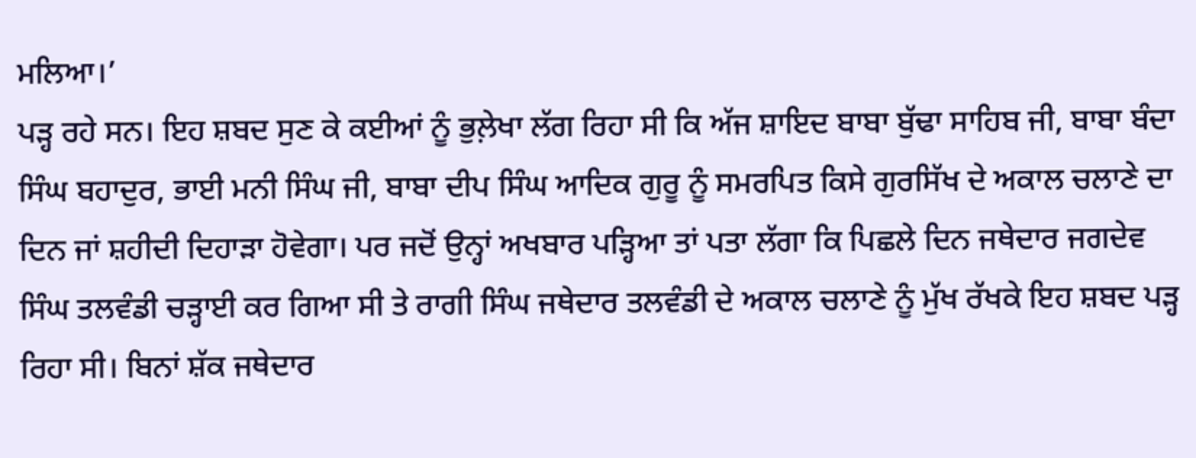ਮਲਿਆ।’
ਪੜ੍ਹ ਰਹੇ ਸਨ। ਇਹ ਸ਼ਬਦ ਸੁਣ ਕੇ ਕਈਆਂ ਨੂੰ ਭੁਲ਼ੇਖਾ ਲੱਗ ਰਿਹਾ ਸੀ ਕਿ ਅੱਜ ਸ਼ਾਇਦ ਬਾਬਾ ਬੁੱਢਾ ਸਾਹਿਬ ਜੀ, ਬਾਬਾ ਬੰਦਾ ਸਿੰਘ ਬਹਾਦੁਰ, ਭਾਈ ਮਨੀ ਸਿੰਘ ਜੀ, ਬਾਬਾ ਦੀਪ ਸਿੰਘ ਆਦਿਕ ਗੁਰੂ ਨੂੰ ਸਮਰਪਿਤ ਕਿਸੇ ਗੁਰਸਿੱਖ ਦੇ ਅਕਾਲ ਚਲਾਣੇ ਦਾ ਦਿਨ ਜਾਂ ਸ਼ਹੀਦੀ ਦਿਹਾੜਾ ਹੋਵੇਗਾ। ਪਰ ਜਦੋਂ ਉਨ੍ਹਾਂ ਅਖਬਾਰ ਪੜ੍ਹਿਆ ਤਾਂ ਪਤਾ ਲੱਗਾ ਕਿ ਪਿਛਲੇ ਦਿਨ ਜਥੇਦਾਰ ਜਗਦੇਵ ਸਿੰਘ ਤਲਵੰਡੀ ਚੜ੍ਹਾਈ ਕਰ ਗਿਆ ਸੀ ਤੇ ਰਾਗੀ ਸਿੰਘ ਜਥੇਦਾਰ ਤਲਵੰਡੀ ਦੇ ਅਕਾਲ ਚਲਾਣੇ ਨੂੰ ਮੁੱਖ ਰੱਖਕੇ ਇਹ ਸ਼ਬਦ ਪੜ੍ਹ ਰਿਹਾ ਸੀ। ਬਿਨਾਂ ਸ਼ੱਕ ਜਥੇਦਾਰ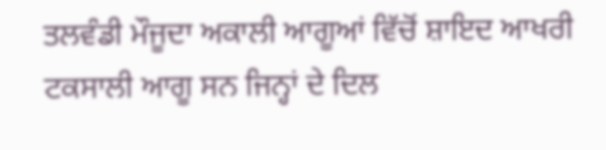ਤਲਵੰਡੀ ਮੌਜੂਦਾ ਅਕਾਲੀ ਆਗੂਆਂ ਵਿੱਚੋਂ ਸ਼ਾਇਦ ਆਖਰੀ ਟਕਸਾਲੀ ਆਗੂ ਸਨ ਜਿਨ੍ਹਾਂ ਦੇ ਦਿਲ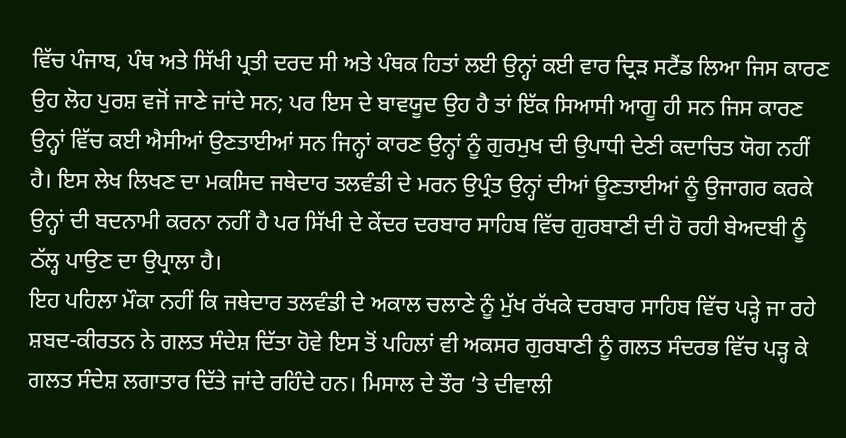ਵਿੱਚ ਪੰਜਾਬ, ਪੰਥ ਅਤੇ ਸਿੱਖੀ ਪ੍ਰਤੀ ਦਰਦ ਸੀ ਅਤੇ ਪੰਥਕ ਹਿਤਾਂ ਲਈ ਉਨ੍ਹਾਂ ਕਈ ਵਾਰ ਦ੍ਰਿੜ ਸਟੈਂਡ ਲਿਆ ਜਿਸ ਕਾਰਣ ਉਹ ਲੋਹ ਪੁਰਸ਼ ਵਜੋਂ ਜਾਣੇ ਜਾਂਦੇ ਸਨ; ਪਰ ਇਸ ਦੇ ਬਾਵਯੂਦ ਉਹ ਹੈ ਤਾਂ ਇੱਕ ਸਿਆਸੀ ਆਗੂ ਹੀ ਸਨ ਜਿਸ ਕਾਰਣ ਉਨ੍ਹਾਂ ਵਿੱਚ ਕਈ ਐਸੀਆਂ ਉਣਤਾਈਆਂ ਸਨ ਜਿਨ੍ਹਾਂ ਕਾਰਣ ਉਨ੍ਹਾਂ ਨੂੰ ਗੁਰਮੁਖ ਦੀ ਉਪਾਧੀ ਦੇਣੀ ਕਦਾਚਿਤ ਯੋਗ ਨਹੀਂ ਹੈ। ਇਸ ਲੇਖ ਲਿਖਣ ਦਾ ਮਕਸਿਦ ਜਥੇਦਾਰ ਤਲਵੰਡੀ ਦੇ ਮਰਨ ਉਪ੍ਰੰਤ ਉਨ੍ਹਾਂ ਦੀਆਂ ਊਣਤਾਈਆਂ ਨੂੰ ਉਜਾਗਰ ਕਰਕੇ ਉਨ੍ਹਾਂ ਦੀ ਬਦਨਾਮੀ ਕਰਨਾ ਨਹੀਂ ਹੈ ਪਰ ਸਿੱਖੀ ਦੇ ਕੇਂਦਰ ਦਰਬਾਰ ਸਾਹਿਬ ਵਿੱਚ ਗੁਰਬਾਣੀ ਦੀ ਹੋ ਰਹੀ ਬੇਅਦਬੀ ਨੂੰ ਠੱਲ੍ਹ ਪਾਉਣ ਦਾ ਉਪ੍ਰਾਲਾ ਹੈ।
ਇਹ ਪਹਿਲਾ ਮੌਕਾ ਨਹੀਂ ਕਿ ਜਥੇਦਾਰ ਤਲਵੰਡੀ ਦੇ ਅਕਾਲ ਚਲਾਣੇ ਨੂੰ ਮੁੱਖ ਰੱਖਕੇ ਦਰਬਾਰ ਸਾਹਿਬ ਵਿੱਚ ਪੜ੍ਹੇ ਜਾ ਰਹੇ ਸ਼ਬਦ-ਕੀਰਤਨ ਨੇ ਗਲਤ ਸੰਦੇਸ਼ ਦਿੱਤਾ ਹੋਵੇ ਇਸ ਤੋਂ ਪਹਿਲਾਂ ਵੀ ਅਕਸਰ ਗੁਰਬਾਣੀ ਨੂੰ ਗਲਤ ਸੰਦਰਭ ਵਿੱਚ ਪੜ੍ਹ ਕੇ ਗਲਤ ਸੰਦੇਸ਼ ਲਗਾਤਾਰ ਦਿੱਤੇ ਜਾਂਦੇ ਰਹਿੰਦੇ ਹਨ। ਮਿਸਾਲ ਦੇ ਤੌਰ ’ਤੇ ਦੀਵਾਲੀ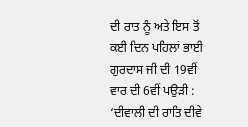ਦੀ ਰਾਤ ਨੂੰ ਅਤੇ ਇਸ ਤੋਂ ਕਈ ਦਿਨ ਪਹਿਲਾਂ ਭਾਈ ਗੁਰਦਾਸ ਜੀ ਦੀ 19ਵੀਂ ਵਾਰ ਦੀ 6ਵੀਂ ਪਉੜੀ :
‘ਦੀਵਾਲੀ ਦੀ ਰਾਤਿ ਦੀਵੇ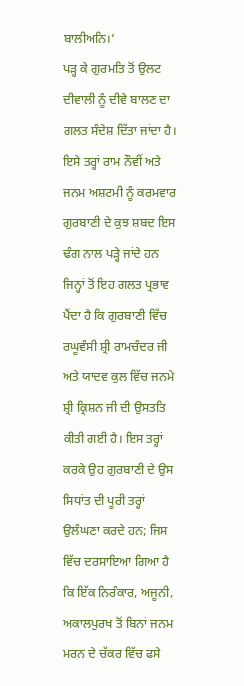ਬਾਲੀਅਨਿ।’
ਪੜ੍ਹ ਕੇ ਗੁਰਮਤਿ ਤੋਂ ਉਲਟ ਦੀਵਾਲੀ ਨੂੰ ਦੀਵੇ ਬਾਲਣ ਦਾ ਗਲਤ ਸੰਦੇਸ਼ ਦਿੱਤਾ ਜਾਂਦਾ ਹੈ। ਇਸੇ ਤਰ੍ਹਾਂ ਰਾਮ ਨੌਵੀਂ ਅਤੇ ਜਨਮ ਅਸ਼ਟਮੀ ਨੂੰ ਕਰਮਵਾਰ ਗੁਰਬਾਣੀ ਦੇ ਕੁਝ ਸ਼ਬਦ ਇਸ ਢੰਗ ਨਾਲ ਪੜ੍ਹੇ ਜਾਂਦੇ ਹਨ ਜਿਨ੍ਹਾਂ ਤੋਂ ਇਹ ਗਲਤ ਪ੍ਰਭਾਵ ਪੈਂਦਾ ਹੈ ਕਿ ਗੁਰਬਾਣੀ ਵਿੱਚ ਰਘੂਵੰਸੀ ਸ਼੍ਰੀ ਰਾਮਚੰਦਰ ਜੀ ਅਤੇ ਯਾਦਵ ਕੁਲ ਵਿੱਚ ਜਨਮੇ ਸ਼੍ਰੀ ਕ੍ਰਿਸ਼ਨ ਜੀ ਦੀ ਉਸਤਤਿ ਕੀਤੀ ਗਈ ਹੈ। ਇਸ ਤਰ੍ਹਾਂ ਕਰਕੇ ਉਹ ਗੁਰਬਾਣੀ ਦੇ ਉਸ ਸਿਧਾਂਤ ਦੀ ਪੂਰੀ ਤਰ੍ਹਾਂ ਉਲੰਘਣਾ ਕਰਦੇ ਹਨ; ਜਿਸ ਵਿੱਚ ਦਰਸਾਇਆ ਗਿਆ ਹੈ ਕਿ ਇੱਕ ਨਿਰੰਕਾਰ, ਅਜੂਨੀ, ਅਕਾਲਪੁਰਖ ਤੋਂ ਬਿਨਾਂ ਜਨਮ ਮਰਨ ਦੇ ਚੱਕਰ ਵਿੱਚ ਫਸੇ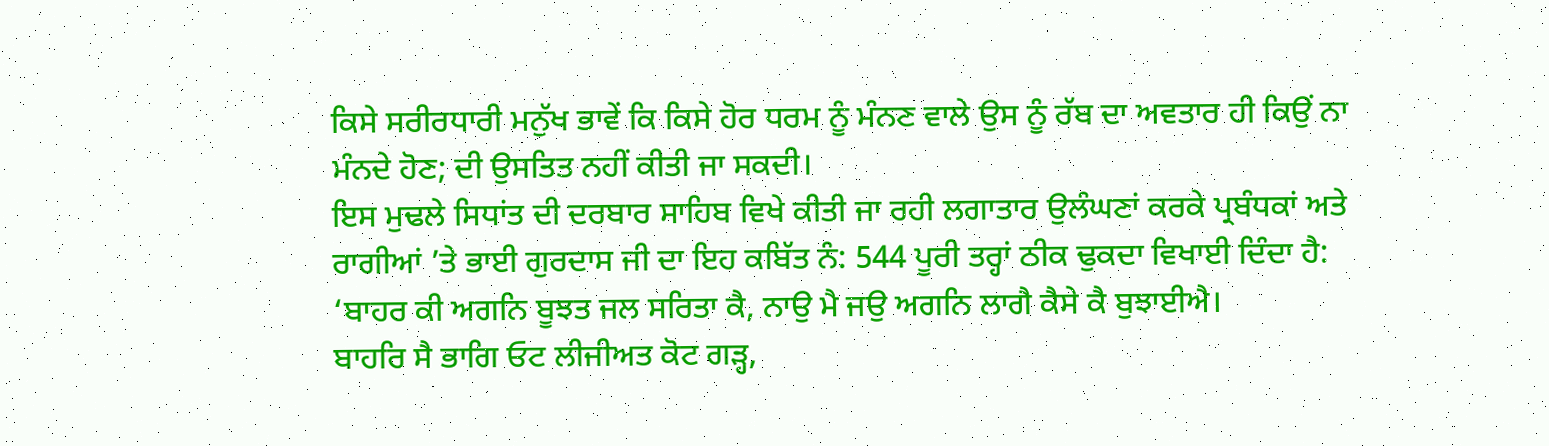ਕਿਸੇ ਸਰੀਰਧਾਰੀ ਮਨੁੱਖ ਭਾਵੇਂ ਕਿ ਕਿਸੇ ਹੋਰ ਧਰਮ ਨੂੰ ਮੰਨਣ ਵਾਲੇ ਉਸ ਨੂੰ ਰੱਬ ਦਾ ਅਵਤਾਰ ਹੀ ਕਿਉਂ ਨਾ ਮੰਨਦੇ ਹੋਣ; ਦੀ ਉਸਤਿਤ ਨਹੀਂ ਕੀਤੀ ਜਾ ਸਕਦੀ।
ਇਸ ਮੁਢਲੇ ਸਿਧਾਂਤ ਦੀ ਦਰਬਾਰ ਸਾਹਿਬ ਵਿਖੇ ਕੀਤੀ ਜਾ ਰਹੀ ਲਗਾਤਾਰ ਉਲੰਘਣਾਂ ਕਰਕੇ ਪ੍ਰਬੰਧਕਾਂ ਅਤੇ ਰਾਗੀਆਂ ’ਤੇ ਭਾਈ ਗੁਰਦਾਸ ਜੀ ਦਾ ਇਹ ਕਬਿੱਤ ਨੰ: 544 ਪੂਰੀ ਤਰ੍ਹਾਂ ਠੀਕ ਢੁਕਦਾ ਵਿਖਾਈ ਦਿੰਦਾ ਹੈ:
‘ਬਾਹਰ ਕੀ ਅਗਨਿ ਬੂਝਤ ਜਲ ਸਰਿਤਾ ਕੈ, ਨਾਉ ਮੈ ਜਉ ਅਗਨਿ ਲਾਗੈ ਕੈਸੇ ਕੈ ਬੁਝਾਈਐ।
ਬਾਹਰਿ ਸੈ ਭਾਗਿ ਓਟ ਲੀਜੀਅਤ ਕੋਟ ਗੜ੍ਹ,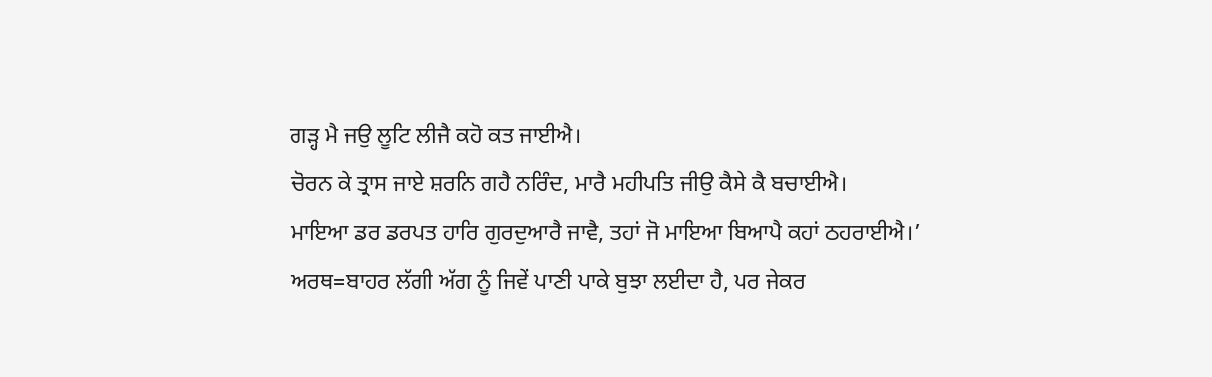ਗੜ੍ਹ ਮੈ ਜਉ ਲੂਟਿ ਲੀਜੈ ਕਹੋ ਕਤ ਜਾਈਐ।
ਚੋਰਨ ਕੇ ਤ੍ਰਾਸ ਜਾਏ ਸ਼ਰਨਿ ਗਹੈ ਨਰਿੰਦ, ਮਾਰੈ ਮਹੀਪਤਿ ਜੀਉ ਕੈਸੇ ਕੈ ਬਚਾਈਐ।
ਮਾਇਆ ਡਰ ਡਰਪਤ ਹਾਰਿ ਗੁਰਦੁਆਰੈ ਜਾਵੈ, ਤਹਾਂ ਜੋ ਮਾਇਆ ਬਿਆਪੈ ਕਹਾਂ ਠਹਰਾਈਐ।’
ਅਰਥ=ਬਾਹਰ ਲੱਗੀ ਅੱਗ ਨੂੰ ਜਿਵੇਂ ਪਾਣੀ ਪਾਕੇ ਬੁਝਾ ਲਈਦਾ ਹੈ, ਪਰ ਜੇਕਰ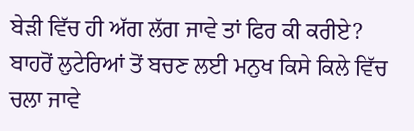ਬੇੜੀ ਵਿੱਚ ਹੀ ਅੱਗ ਲੱਗ ਜਾਵੇ ਤਾਂ ਫਿਰ ਕੀ ਕਰੀਏ? ਬਾਹਰੋਂ ਲੁਟੇਰਿਆਂ ਤੋਂ ਬਚਣ ਲਈ ਮਨੁਖ ਕਿਸੇ ਕਿਲੇ ਵਿੱਚ ਚਲਾ ਜਾਵੇ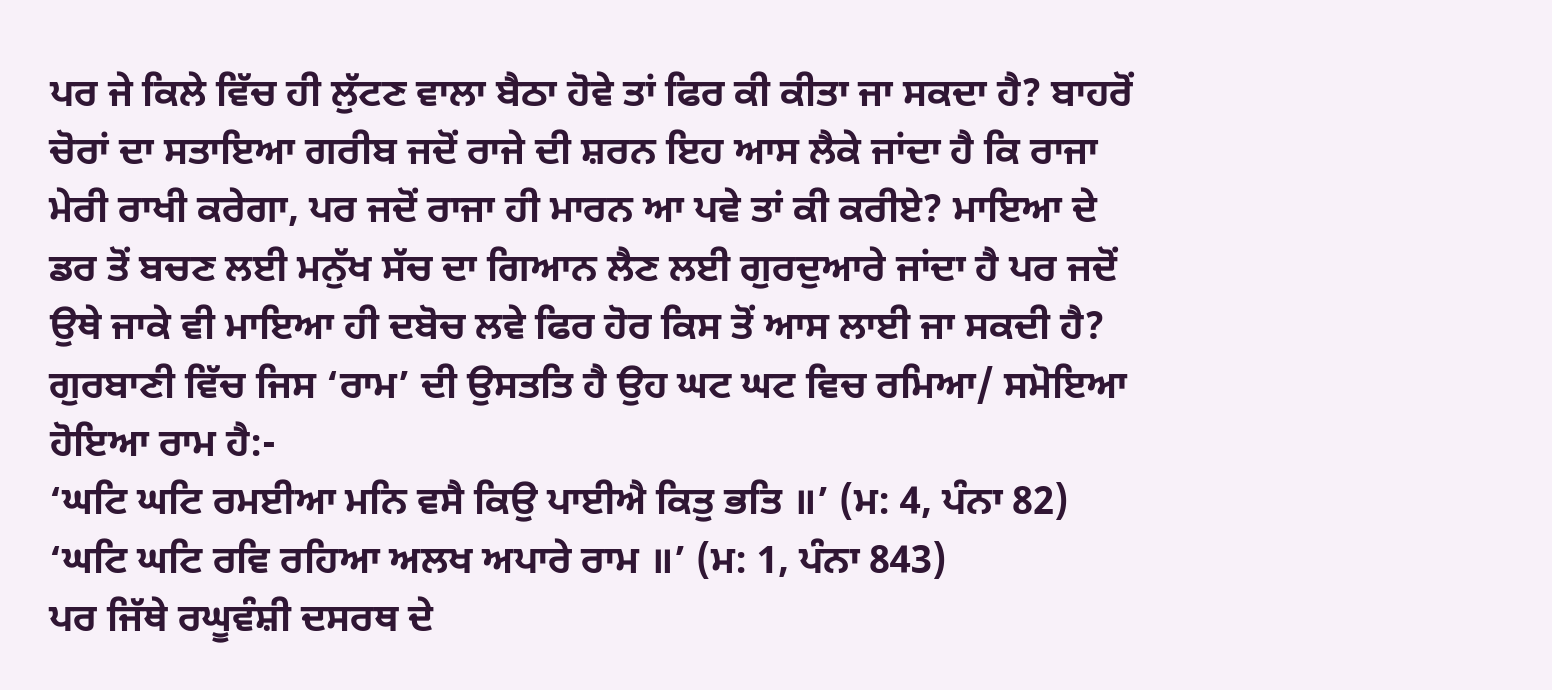ਪਰ ਜੇ ਕਿਲੇ ਵਿੱਚ ਹੀ ਲੁੱਟਣ ਵਾਲਾ ਬੈਠਾ ਹੋਵੇ ਤਾਂ ਫਿਰ ਕੀ ਕੀਤਾ ਜਾ ਸਕਦਾ ਹੈ? ਬਾਹਰੋਂ ਚੋਰਾਂ ਦਾ ਸਤਾਇਆ ਗਰੀਬ ਜਦੋਂ ਰਾਜੇ ਦੀ ਸ਼ਰਨ ਇਹ ਆਸ ਲੈਕੇ ਜਾਂਦਾ ਹੈ ਕਿ ਰਾਜਾ ਮੇਰੀ ਰਾਖੀ ਕਰੇਗਾ, ਪਰ ਜਦੋਂ ਰਾਜਾ ਹੀ ਮਾਰਨ ਆ ਪਵੇ ਤਾਂ ਕੀ ਕਰੀਏ? ਮਾਇਆ ਦੇ ਡਰ ਤੋਂ ਬਚਣ ਲਈ ਮਨੁੱਖ ਸੱਚ ਦਾ ਗਿਆਨ ਲੈਣ ਲਈ ਗੁਰਦੁਆਰੇ ਜਾਂਦਾ ਹੈ ਪਰ ਜਦੋਂ ਉਥੇ ਜਾਕੇ ਵੀ ਮਾਇਆ ਹੀ ਦਬੋਚ ਲਵੇ ਫਿਰ ਹੋਰ ਕਿਸ ਤੋਂ ਆਸ ਲਾਈ ਜਾ ਸਕਦੀ ਹੈ?
ਗੁਰਬਾਣੀ ਵਿੱਚ ਜਿਸ ‘ਰਾਮ’ ਦੀ ਉਸਤਤਿ ਹੈ ਉਹ ਘਟ ਘਟ ਵਿਚ ਰਮਿਆ/ ਸਮੋਇਆ ਹੋਇਆ ਰਾਮ ਹੈ:-
‘ਘਟਿ ਘਟਿ ਰਮਈਆ ਮਨਿ ਵਸੈ ਕਿਉ ਪਾਈਐ ਕਿਤੁ ਭਤਿ ॥’ (ਮ: 4, ਪੰਨਾ 82)
‘ਘਟਿ ਘਟਿ ਰਵਿ ਰਹਿਆ ਅਲਖ ਅਪਾਰੇ ਰਾਮ ॥’ (ਮ: 1, ਪੰਨਾ 843)
ਪਰ ਜਿੱਥੇ ਰਘੂਵੰਸ਼ੀ ਦਸਰਥ ਦੇ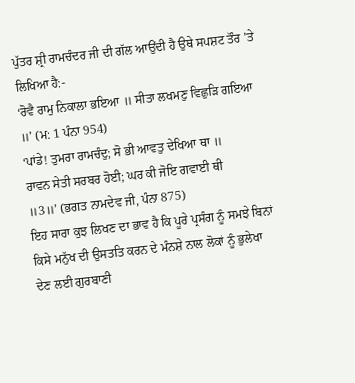ਪੁੱਤਰ ਸ਼੍ਰੀ ਰਾਮਚੰਦਰ ਜੀ ਦੀ ਗੱਲ ਆਉਂਦੀ ਹੈ ਉਥੇ ਸਪਸ਼ਟ ਤੌਰ ’ਤੇ ਲਿਖਿਆ ਹੈ:-
‘ਰੋਵੈ ਰਾਮੁ ਨਿਕਾਲਾ ਭਇਆ ॥ ਸੀਤਾ ਲਖਮਣੁ ਵਿਛੁੜਿ ਗਇਆ ॥’ (ਮ: 1 ਪੰਨਾ 954)
‘ਪਾਂਡੇ! ਤੁਮਰਾ ਰਾਮਚੰਦੁ; ਸੋ ਭੀ ਆਵਤੁ ਦੇਖਿਆ ਥਾ ॥
ਰਾਵਨ ਸੇਤੀ ਸਰਬਰ ਹੋਈ; ਘਰ ਕੀ ਜੋਇ ਗਵਾਈ ਥੀ
॥3॥’ (ਭਗਤ ਨਾਮਦੇਵ ਜੀ, ਪੰਨਾ 875)
ਇਹ ਸਾਰਾ ਕੁਝ ਲਿਖਣ ਦਾ ਭਾਵ ਹੈ ਕਿ ਪੂਰੇ ਪ੍ਰਸੰਗ ਨੂੰ ਸਮਝੇ ਬਿਨਾਂ ਕਿਸੇ ਮਨੁੱਖ ਦੀ ਉਸਤਤਿ ਕਰਨ ਦੇ ਮੰਨਸ਼ੇ ਨਾਲ ਲੋਕਾਂ ਨੂੰ ਭੁਲੇਖਾ ਦੇਣ ਲਈ ਗੁਰਬਾਣੀ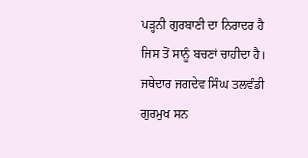ਪੜ੍ਹਨੀ ਗੁਰਬਾਣੀ ਦਾ ਨਿਰਾਦਰ ਹੈ ਜਿਸ ਤੋਂ ਸਾਨੂੰ ਬਚਣਾਂ ਚਾਹੀਦਾ ਹੈ। ਜਥੇਦਾਰ ਜਗਦੇਵ ਸਿੰਘ ਤਲਵੰਡੀ ਗੁਰਮੁਖ ਸਨ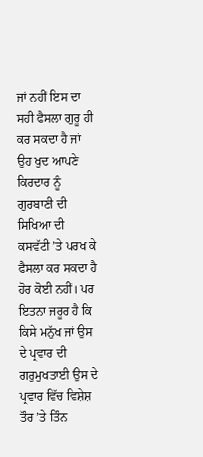ਜਾਂ ਨਹੀਂ ਇਸ ਦਾ ਸਹੀ ਫੈਸਲਾ ਗੁਰੂ ਹੀ ਕਰ ਸਕਦਾ ਹੈ ਜਾਂ ਉਹ ਖੁਦ ਆਪਣੇ ਕਿਰਦਾਰ ਨੂੰ ਗੁਰਬਾਣੀ ਦੀ ਸਿਖਿਆ ਦੀ ਕਸਵੱਟੀ ’ਤੇ ਪਰਖ ਕੇ ਫੈਸਲਾ ਕਰ ਸਕਦਾ ਹੈ ਹੋਰ ਕੋਈ ਨਹੀਂ। ਪਰ ਇਤਨਾ ਜਰੂਰ ਹੈ ਕਿ ਕਿਸੇ ਮਨੁੱਖ ਜਾਂ ਉਸ ਦੇ ਪ੍ਰਵਾਰ ਦੀ ਗਰੁਮੁਖਤਾਈ ਉਸ ਦੇ ਪ੍ਰਵਾਰ ਵਿੱਚ ਵਿਸ਼ੇਸ਼ ਤੌਰ ’ਤੇ ਤਿੰਨ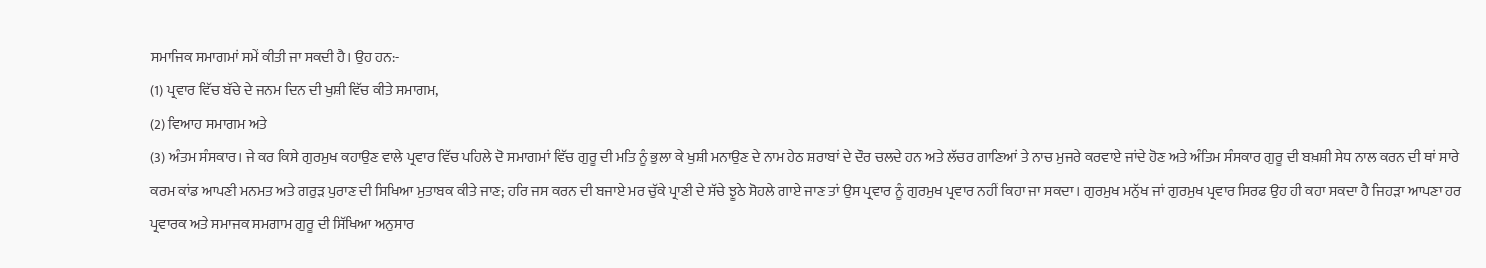ਸਮਾਜਿਕ ਸਮਾਗਮਾਂ ਸਮੇਂ ਕੀਤੀ ਜਾ ਸਕਦੀ ਹੈ। ਉਹ ਹਨ:-
(1) ਪ੍ਰਵਾਰ ਵਿੱਚ ਬੱਚੇ ਦੇ ਜਨਮ ਦਿਨ ਦੀ ਖੁਸ਼ੀ ਵਿੱਚ ਕੀਤੇ ਸਮਾਗਮ,
(2) ਵਿਆਹ ਸਮਾਗਮ ਅਤੇ
(3) ਅੰਤਮ ਸੰਸਕਾਰ। ਜੇ ਕਰ ਕਿਸੇ ਗੁਰਮੁਖ ਕਹਾਉਣ ਵਾਲੇ ਪ੍ਰਵਾਰ ਵਿੱਚ ਪਹਿਲੇ ਦੋ ਸਮਾਗਮਾਂ ਵਿੱਚ ਗੁਰੂ ਦੀ ਮਤਿ ਨੂੰ ਭੁਲਾ ਕੇ ਖੁਸ਼ੀ ਮਨਾਉਣ ਦੇ ਨਾਮ ਹੇਠ ਸ਼ਰਾਬਾਂ ਦੇ ਦੌਰ ਚਲਦੇ ਹਨ ਅਤੇ ਲੱਚਰ ਗਾਣਿਆਂ ਤੇ ਨਾਚ ਮੁਜਰੇ ਕਰਵਾਏ ਜਾਂਦੇ ਹੋਣ ਅਤੇ ਅੰਤਿਮ ਸੰਸਕਾਰ ਗੁਰੂ ਦੀ ਬਖ਼ਸ਼ੀ ਸੇਧ ਨਾਲ ਕਰਨ ਦੀ ਥਾਂ ਸਾਰੇ ਕਰਮ ਕਾਂਡ ਆਪਣੀ ਮਨਮਤ ਅਤੇ ਗਰੁੜ ਪੁਰਾਣ ਦੀ ਸਿਖਿਆ ਮੁਤਾਬਕ ਕੀਤੇ ਜਾਣ; ਹਰਿ ਜਸ ਕਰਨ ਦੀ ਬਜਾਏ ਮਰ ਚੁੱਕੇ ਪ੍ਰਾਣੀ ਦੇ ਸੱਚੇ ਝੂਠੇ ਸੋਹਲੇ ਗਾਏ ਜਾਣ ਤਾਂ ਉਸ ਪ੍ਰਵਾਰ ਨੂੰ ਗੁਰਮੁਖ ਪ੍ਰਵਾਰ ਨਹੀਂ ਕਿਹਾ ਜਾ ਸਕਦਾ। ਗੁਰਮੁਖ ਮਨੁੱਖ ਜਾਂ ਗੁਰਮੁਖ ਪ੍ਰਵਾਰ ਸਿਰਫ ਉਹ ਹੀ ਕਹਾ ਸਕਦਾ ਹੈ ਜਿਹੜਾ ਆਪਣਾ ਹਰ ਪ੍ਰਵਾਰਕ ਅਤੇ ਸਮਾਜਕ ਸਮਗਾਮ ਗੁਰੂ ਦੀ ਸਿੱਖਿਆ ਅਨੁਸਾਰ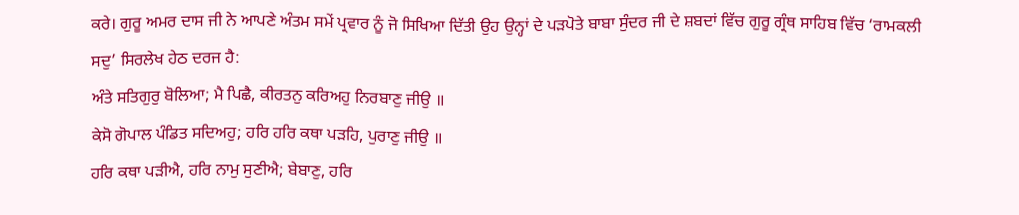ਕਰੇ। ਗੁਰੂ ਅਮਰ ਦਾਸ ਜੀ ਨੇ ਆਪਣੇ ਅੰਤਮ ਸਮੇਂ ਪ੍ਰਵਾਰ ਨੂੰ ਜੋ ਸਿਖਿਆ ਦਿੱਤੀ ਉਹ ਉਨ੍ਹਾਂ ਦੇ ਪੜਪੋਤੇ ਬਾਬਾ ਸੁੰਦਰ ਜੀ ਦੇ ਸ਼ਬਦਾਂ ਵਿੱਚ ਗੁਰੂ ਗ੍ਰੰਥ ਸਾਹਿਬ ਵਿੱਚ ‘ਰਾਮਕਲੀ ਸਦੁ’ ਸਿਰਲੇਖ ਹੇਠ ਦਰਜ ਹੈ:
ਅੰਤੇ ਸਤਿਗੁਰੁ ਬੋਲਿਆ; ਮੈ ਪਿਛੈ, ਕੀਰਤਨੁ ਕਰਿਅਹੁ ਨਿਰਬਾਣੁ ਜੀਉ ॥
ਕੇਸੋ ਗੋਪਾਲ ਪੰਡਿਤ ਸਦਿਅਹੁ; ਹਰਿ ਹਰਿ ਕਥਾ ਪੜਹਿ, ਪੁਰਾਣੁ ਜੀਉ ॥
ਹਰਿ ਕਥਾ ਪੜੀਐ, ਹਰਿ ਨਾਮੁ ਸੁਣੀਐ; ਬੇਬਾਣੁ, ਹਰਿ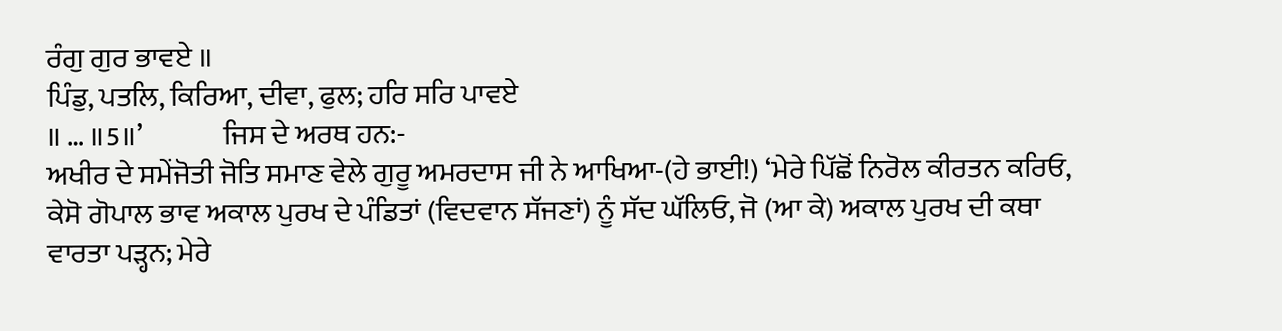ਰੰਗੁ ਗੁਰ ਭਾਵਏ ॥
ਪਿੰਡੁ, ਪਤਲਿ, ਕਿਰਿਆ, ਦੀਵਾ, ਫੁਲ; ਹਰਿ ਸਰਿ ਪਾਵਏ
॥ … ॥5॥’              ਜਿਸ ਦੇ ਅਰਥ ਹਨ:-
ਅਖੀਰ ਦੇ ਸਮੇਂਜੋਤੀ ਜੋਤਿ ਸਮਾਣ ਵੇਲੇ ਗੁਰੂ ਅਮਰਦਾਸ ਜੀ ਨੇ ਆਖਿਆ-(ਹੇ ਭਾਈ!) ‘ਮੇਰੇ ਪਿੱਛੋਂ ਨਿਰੋਲ ਕੀਰਤਨ ਕਰਿਓ, ਕੇਸੋ ਗੋਪਾਲ ਭਾਵ ਅਕਾਲ ਪੁਰਖ ਦੇ ਪੰਡਿਤਾਂ (ਵਿਦਵਾਨ ਸੱਜਣਾਂ) ਨੂੰ ਸੱਦ ਘੱਲਿਓ, ਜੋ (ਆ ਕੇ) ਅਕਾਲ ਪੁਰਖ ਦੀ ਕਥਾ ਵਾਰਤਾ ਪੜ੍ਹਨ; ਮੇਰੇ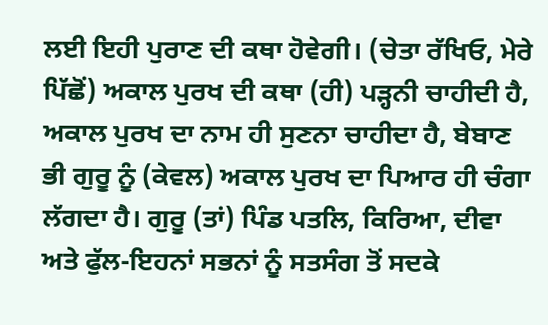ਲਈ ਇਹੀ ਪੁਰਾਣ ਦੀ ਕਥਾ ਹੋਵੇਗੀ। (ਚੇਤਾ ਰੱਖਿਓ, ਮੇਰੇ ਪਿੱਛੋਂ) ਅਕਾਲ ਪੁਰਖ ਦੀ ਕਥਾ (ਹੀ) ਪੜ੍ਹਨੀ ਚਾਹੀਦੀ ਹੈ, ਅਕਾਲ ਪੁਰਖ ਦਾ ਨਾਮ ਹੀ ਸੁਣਨਾ ਚਾਹੀਦਾ ਹੈ, ਬੇਬਾਣ ਭੀ ਗੁਰੂ ਨੂੰ (ਕੇਵਲ) ਅਕਾਲ ਪੁਰਖ ਦਾ ਪਿਆਰ ਹੀ ਚੰਗਾ ਲੱਗਦਾ ਹੈ। ਗੁਰੂ (ਤਾਂ) ਪਿੰਡ ਪਤਲਿ, ਕਿਰਿਆ, ਦੀਵਾ ਅਤੇ ਫੁੱਲ-ਇਹਨਾਂ ਸਭਨਾਂ ਨੂੰ ਸਤਸੰਗ ਤੋਂ ਸਦਕੇ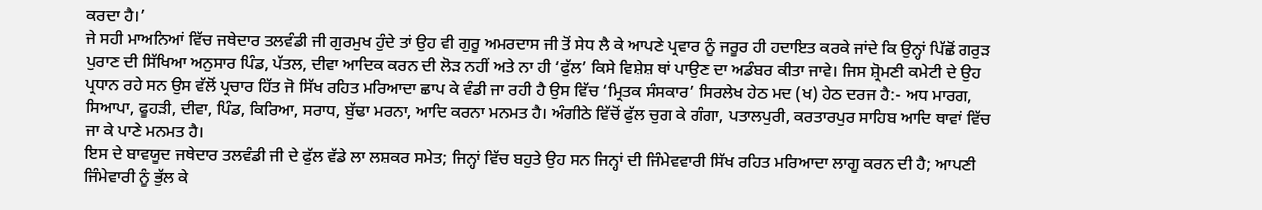ਕਰਦਾ ਹੈ।’
ਜੇ ਸਹੀ ਮਾਅਨਿਆਂ ਵਿੱਚ ਜਥੇਦਾਰ ਤਲਵੰਡੀ ਜੀ ਗੁਰਮੁਖ ਹੁੰਦੇ ਤਾਂ ਉਹ ਵੀ ਗੁਰੂ ਅਮਰਦਾਸ ਜੀ ਤੋਂ ਸੇਧ ਲੈ ਕੇ ਆਪਣੇ ਪ੍ਰਵਾਰ ਨੂੰ ਜਰੂਰ ਹੀ ਹਦਾਇਤ ਕਰਕੇ ਜਾਂਦੇ ਕਿ ਉਨ੍ਹਾਂ ਪਿੱਛੋਂ ਗਰੁੜ ਪੁਰਾਣ ਦੀ ਸਿੱਖਿਆ ਅਨੁਸਾਰ ਪਿੰਡ, ਪੱਤਲ, ਦੀਵਾ ਆਦਿਕ ਕਰਨ ਦੀ ਲੋੜ ਨਹੀਂ ਅਤੇ ਨਾ ਹੀ ‘ਫੁੱਲ’ ਕਿਸੇ ਵਿਸ਼ੇਸ਼ ਥਾਂ ਪਾਉਣ ਦਾ ਅਡੰਬਰ ਕੀਤਾ ਜਾਵੇ। ਜਿਸ ਸ਼੍ਰੋਮਣੀ ਕਮੇਟੀ ਦੇ ਉਹ ਪ੍ਰਧਾਨ ਰਹੇ ਸਨ ਉਸ ਵੱਲੋਂ ਪ੍ਰਚਾਰ ਹਿੱਤ ਜੋ ਸਿੱਖ ਰਹਿਤ ਮਰਿਆਦਾ ਛਾਪ ਕੇ ਵੰਡੀ ਜਾ ਰਹੀ ਹੈ ਉਸ ਵਿੱਚ ‘ਮ੍ਰਿਤਕ ਸੰਸਕਾਰ’ ਸਿਰਲੇਖ ਹੇਠ ਮਦ (ਖ) ਹੇਠ ਦਰਜ ਹੈ:- ਅਧ ਮਾਰਗ, ਸਿਆਪਾ, ਫੂਹੜੀ, ਦੀਵਾ, ਪਿੰਡ, ਕਿਰਿਆ, ਸਰਾਧ, ਬੁੱਢਾ ਮਰਨਾ, ਆਦਿ ਕਰਨਾ ਮਨਮਤ ਹੈ। ਅੰਗੀਠੇ ਵਿੱਚੋਂ ਫੁੱਲ ਚੁਗ ਕੇ ਗੰਗਾ, ਪਤਾਲਪੁਰੀ, ਕਰਤਾਰਪੁਰ ਸਾਹਿਬ ਆਦਿ ਥਾਵਾਂ ਵਿੱਚ ਜਾ ਕੇ ਪਾਣੇ ਮਨਮਤ ਹੈ।
ਇਸ ਦੇ ਬਾਵਯੂਦ ਜਥੇਦਾਰ ਤਲਵੰਡੀ ਜੀ ਦੇ ਫੁੱਲ ਵੱਡੇ ਲਾ ਲਸ਼ਕਰ ਸਮੇਤ; ਜਿਨ੍ਹਾਂ ਵਿੱਚ ਬਹੁਤੇ ਉਹ ਸਨ ਜਿਨ੍ਹਾਂ ਦੀ ਜਿੰਮੇਵਵਾਰੀ ਸਿੱਖ ਰਹਿਤ ਮਰਿਆਦਾ ਲਾਗੂ ਕਰਨ ਦੀ ਹੈ; ਆਪਣੀ ਜਿੰਮੇਵਾਰੀ ਨੂੰ ਭੁੱਲ ਕੇ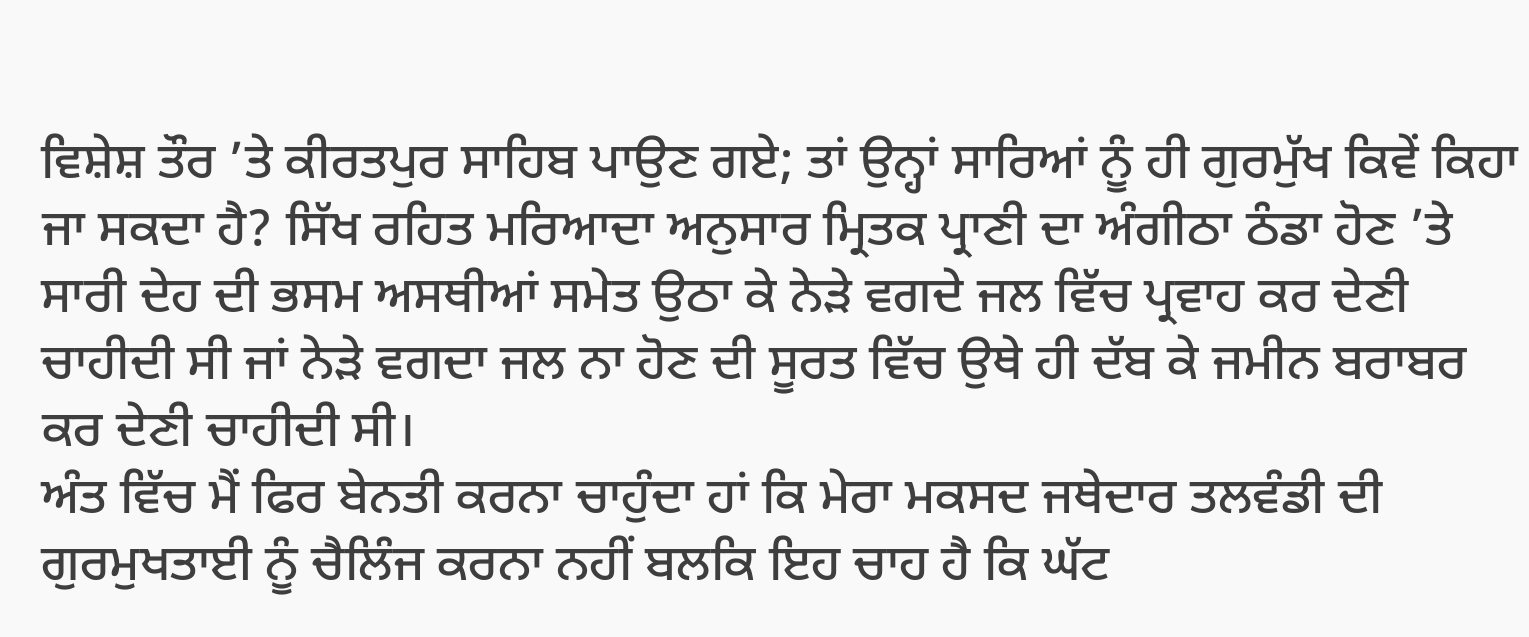ਵਿਸ਼ੇਸ਼ ਤੌਰ ’ਤੇ ਕੀਰਤਪੁਰ ਸਾਹਿਬ ਪਾਉਣ ਗਏ; ਤਾਂ ਉਨ੍ਹਾਂ ਸਾਰਿਆਂ ਨੂੰ ਹੀ ਗੁਰਮੁੱਖ ਕਿਵੇਂ ਕਿਹਾ ਜਾ ਸਕਦਾ ਹੈ? ਸਿੱਖ ਰਹਿਤ ਮਰਿਆਦਾ ਅਨੁਸਾਰ ਮ੍ਰਿਤਕ ਪ੍ਰਾਣੀ ਦਾ ਅੰਗੀਠਾ ਠੰਡਾ ਹੋਣ ’ਤੇ ਸਾਰੀ ਦੇਹ ਦੀ ਭਸਮ ਅਸਥੀਆਂ ਸਮੇਤ ਉਠਾ ਕੇ ਨੇੜੇ ਵਗਦੇ ਜਲ ਵਿੱਚ ਪ੍ਰਵਾਹ ਕਰ ਦੇਣੀ ਚਾਹੀਦੀ ਸੀ ਜਾਂ ਨੇੜੇ ਵਗਦਾ ਜਲ ਨਾ ਹੋਣ ਦੀ ਸੂਰਤ ਵਿੱਚ ਉਥੇ ਹੀ ਦੱਬ ਕੇ ਜਮੀਨ ਬਰਾਬਰ ਕਰ ਦੇਣੀ ਚਾਹੀਦੀ ਸੀ।
ਅੰਤ ਵਿੱਚ ਮੈਂ ਫਿਰ ਬੇਨਤੀ ਕਰਨਾ ਚਾਹੁੰਦਾ ਹਾਂ ਕਿ ਮੇਰਾ ਮਕਸਦ ਜਥੇਦਾਰ ਤਲਵੰਡੀ ਦੀ ਗੁਰਮੁਖਤਾਈ ਨੂੰ ਚੈਲਿੰਜ ਕਰਨਾ ਨਹੀਂ ਬਲਕਿ ਇਹ ਚਾਹ ਹੈ ਕਿ ਘੱਟ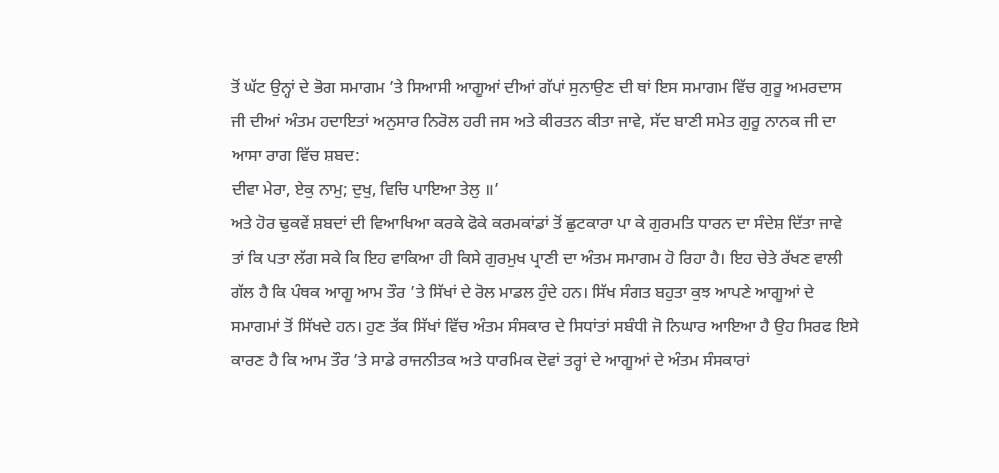ਤੋਂ ਘੱਟ ਉਨ੍ਹਾਂ ਦੇ ਭੋਗ ਸਮਾਗਮ ’ਤੇ ਸਿਆਸੀ ਆਗੂਆਂ ਦੀਆਂ ਗੱਪਾਂ ਸੁਨਾਉਣ ਦੀ ਥਾਂ ਇਸ ਸਮਾਗਮ ਵਿੱਚ ਗੁਰੂ ਅਮਰਦਾਸ ਜੀ ਦੀਆਂ ਅੰਤਮ ਹਦਾਇਤਾਂ ਅਨੁਸਾਰ ਨਿਰੋਲ ਹਰੀ ਜਸ ਅਤੇ ਕੀਰਤਨ ਕੀਤਾ ਜਾਵੇ, ਸੱਦ ਬਾਣੀ ਸਮੇਤ ਗੁਰੂ ਨਾਨਕ ਜੀ ਦਾ ਆਸਾ ਰਾਗ ਵਿੱਚ ਸ਼ਬਦ:
ਦੀਵਾ ਮੇਰਾ, ਏਕੁ ਨਾਮੁ; ਦੁਖੁ, ਵਿਚਿ ਪਾਇਆ ਤੇਲੁ ॥’
ਅਤੇ ਹੋਰ ਢੁਕਵੇਂ ਸ਼ਬਦਾਂ ਦੀ ਵਿਆਖਿਆ ਕਰਕੇ ਫੋਕੇ ਕਰਮਕਾਂਡਾਂ ਤੋਂ ਛੁਟਕਾਰਾ ਪਾ ਕੇ ਗੁਰਮਤਿ ਧਾਰਨ ਦਾ ਸੰਦੇਸ਼ ਦਿੱਤਾ ਜਾਵੇ ਤਾਂ ਕਿ ਪਤਾ ਲੱਗ ਸਕੇ ਕਿ ਇਹ ਵਾਕਿਆ ਹੀ ਕਿਸੇ ਗੁਰਮੁਖ ਪ੍ਰਾਣੀ ਦਾ ਅੰਤਮ ਸਮਾਗਮ ਹੋ ਰਿਹਾ ਹੈ। ਇਹ ਚੇਤੇ ਰੱਖਣ ਵਾਲੀ ਗੱਲ ਹੈ ਕਿ ਪੰਥਕ ਆਗੂ ਆਮ ਤੌਰ ’ਤੇ ਸਿੱਖਾਂ ਦੇ ਰੋਲ ਮਾਡਲ ਹੁੰਦੇ ਹਨ। ਸਿੱਖ ਸੰਗਤ ਬਹੁਤਾ ਕੁਝ ਆਪਣੇ ਆਗੂਆਂ ਦੇ ਸਮਾਗਮਾਂ ਤੋਂ ਸਿੱਖਦੇ ਹਨ। ਹੁਣ ਤੱਕ ਸਿੱਖਾਂ ਵਿੱਚ ਅੰਤਮ ਸੰਸਕਾਰ ਦੇ ਸਿਧਾਂਤਾਂ ਸਬੰਧੀ ਜੋ ਨਿਘਾਰ ਆਇਆ ਹੈ ਉਹ ਸਿਰਫ ਇਸੇ ਕਾਰਣ ਹੈ ਕਿ ਆਮ ਤੌਰ ’ਤੇ ਸਾਡੇ ਰਾਜਨੀਤਕ ਅਤੇ ਧਾਰਮਿਕ ਦੋਵਾਂ ਤਰ੍ਹਾਂ ਦੇ ਆਗੂਆਂ ਦੇ ਅੰਤਮ ਸੰਸਕਾਰਾਂ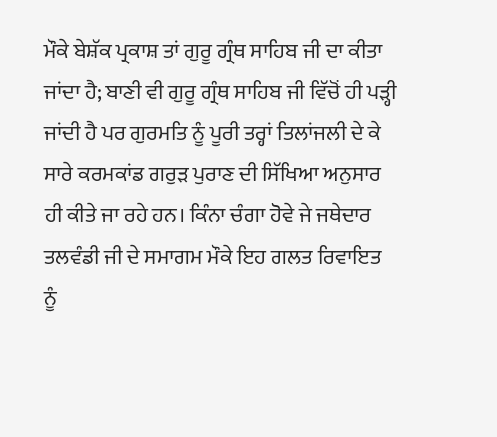ਮੌਕੇ ਬੇਸ਼ੱਕ ਪ੍ਰਕਾਸ਼ ਤਾਂ ਗੁਰੂ ਗ੍ਰੰਥ ਸਾਹਿਬ ਜੀ ਦਾ ਕੀਤਾ ਜਾਂਦਾ ਹੈ; ਬਾਣੀ ਵੀ ਗੁਰੂ ਗ੍ਰੰਥ ਸਾਹਿਬ ਜੀ ਵਿੱਚੋਂ ਹੀ ਪੜ੍ਹੀ ਜਾਂਦੀ ਹੈ ਪਰ ਗੁਰਮਤਿ ਨੂੰ ਪੂਰੀ ਤਰ੍ਹਾਂ ਤਿਲਾਂਜਲੀ ਦੇ ਕੇ ਸਾਰੇ ਕਰਮਕਾਂਡ ਗਰੁੜ ਪੁਰਾਣ ਦੀ ਸਿੱਖਿਆ ਅਨੁਸਾਰ ਹੀ ਕੀਤੇ ਜਾ ਰਹੇ ਹਨ। ਕਿੰਨਾ ਚੰਗਾ ਹੋਵੇ ਜੇ ਜਥੇਦਾਰ ਤਲਵੰਡੀ ਜੀ ਦੇ ਸਮਾਗਮ ਮੌਕੇ ਇਹ ਗਲਤ ਰਿਵਾਇਤ ਨੂੰ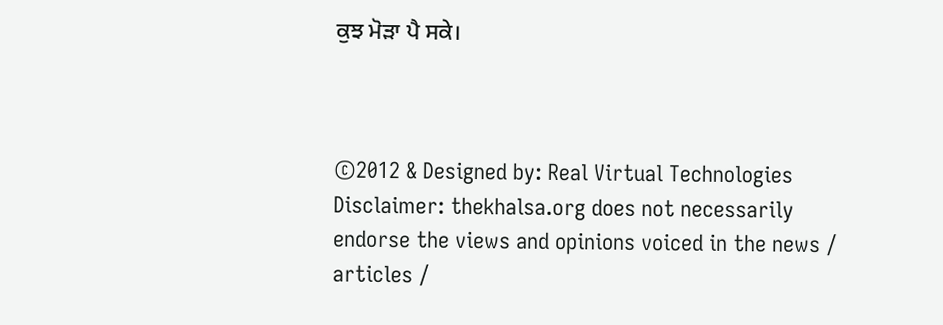ਕੁਝ ਮੋੜਾ ਪੈ ਸਕੇ।



©2012 & Designed by: Real Virtual Technologies
Disclaimer: thekhalsa.org does not necessarily endorse the views and opinions voiced in the news / articles /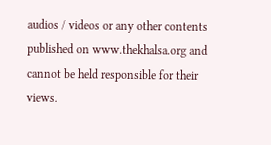audios / videos or any other contents published on www.thekhalsa.org and cannot be held responsible for their views.